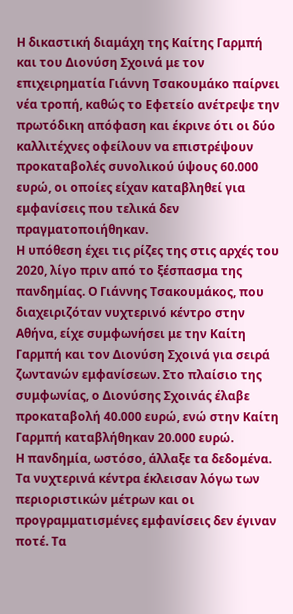Η δικαστική διαμάχη της Καίτης Γαρμπή και του Διονύση Σχοινά με τον επιχειρηματία Γιάννη Τσακουμάκο παίρνει νέα τροπή, καθώς το Εφετείο ανέτρεψε την πρωτόδικη απόφαση και έκρινε ότι οι δύο καλλιτέχνες οφείλουν να επιστρέψουν προκαταβολές συνολικού ύψους 60.000 ευρώ, οι οποίες είχαν καταβληθεί για εμφανίσεις που τελικά δεν πραγματοποιήθηκαν.
Η υπόθεση έχει τις ρίζες της στις αρχές του 2020, λίγο πριν από το ξέσπασμα της πανδημίας. Ο Γιάννης Τσακουμάκος, που διαχειριζόταν νυχτερινό κέντρο στην Αθήνα, είχε συμφωνήσει με την Καίτη Γαρμπή και τον Διονύση Σχοινά για σειρά ζωντανών εμφανίσεων. Στο πλαίσιο της συμφωνίας, ο Διονύσης Σχοινάς έλαβε προκαταβολή 40.000 ευρώ, ενώ στην Καίτη Γαρμπή καταβλήθηκαν 20.000 ευρώ.
Η πανδημία, ωστόσο, άλλαξε τα δεδομένα. Τα νυχτερινά κέντρα έκλεισαν λόγω των περιοριστικών μέτρων και οι προγραμματισμένες εμφανίσεις δεν έγιναν ποτέ. Τα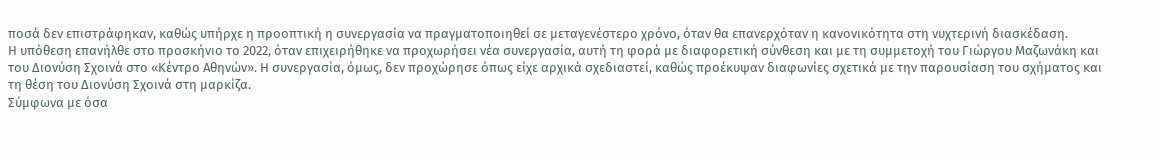ποσά δεν επιστράφηκαν, καθώς υπήρχε η προοπτική η συνεργασία να πραγματοποιηθεί σε μεταγενέστερο χρόνο, όταν θα επανερχόταν η κανονικότητα στη νυχτερινή διασκέδαση.
Η υπόθεση επανήλθε στο προσκήνιο το 2022, όταν επιχειρήθηκε να προχωρήσει νέα συνεργασία, αυτή τη φορά με διαφορετική σύνθεση και με τη συμμετοχή του Γιώργου Μαζωνάκη και του Διονύση Σχοινά στο «Κέντρο Αθηνών». Η συνεργασία, όμως, δεν προχώρησε όπως είχε αρχικά σχεδιαστεί, καθώς προέκυψαν διαφωνίες σχετικά με την παρουσίαση του σχήματος και τη θέση του Διονύση Σχοινά στη μαρκίζα.
Σύμφωνα με όσα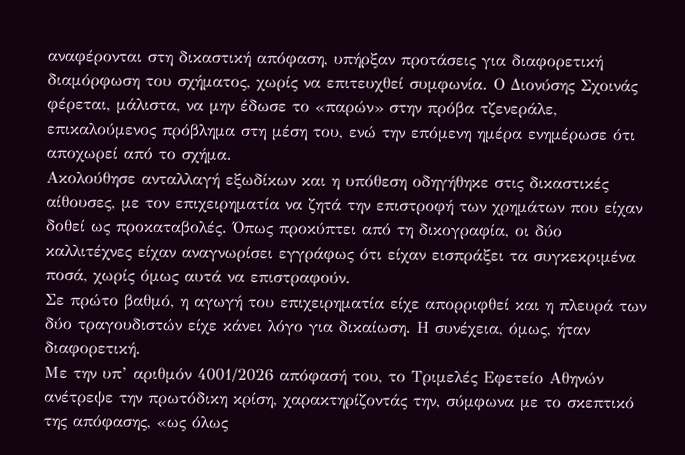αναφέρονται στη δικαστική απόφαση, υπήρξαν προτάσεις για διαφορετική διαμόρφωση του σχήματος, χωρίς να επιτευχθεί συμφωνία. Ο Διονύσης Σχοινάς φέρεται, μάλιστα, να μην έδωσε το «παρών» στην πρόβα τζενεράλε, επικαλούμενος πρόβλημα στη μέση του, ενώ την επόμενη ημέρα ενημέρωσε ότι αποχωρεί από το σχήμα.
Ακολούθησε ανταλλαγή εξωδίκων και η υπόθεση οδηγήθηκε στις δικαστικές αίθουσες, με τον επιχειρηματία να ζητά την επιστροφή των χρημάτων που είχαν δοθεί ως προκαταβολές. Όπως προκύπτει από τη δικογραφία, οι δύο καλλιτέχνες είχαν αναγνωρίσει εγγράφως ότι είχαν εισπράξει τα συγκεκριμένα ποσά, χωρίς όμως αυτά να επιστραφούν.
Σε πρώτο βαθμό, η αγωγή του επιχειρηματία είχε απορριφθεί και η πλευρά των δύο τραγουδιστών είχε κάνει λόγο για δικαίωση. Η συνέχεια, όμως, ήταν διαφορετική.
Με την υπ’ αριθμόν 4001/2026 απόφασή του, το Τριμελές Εφετείο Αθηνών ανέτρεψε την πρωτόδικη κρίση, χαρακτηρίζοντάς την, σύμφωνα με το σκεπτικό της απόφασης, «ως όλως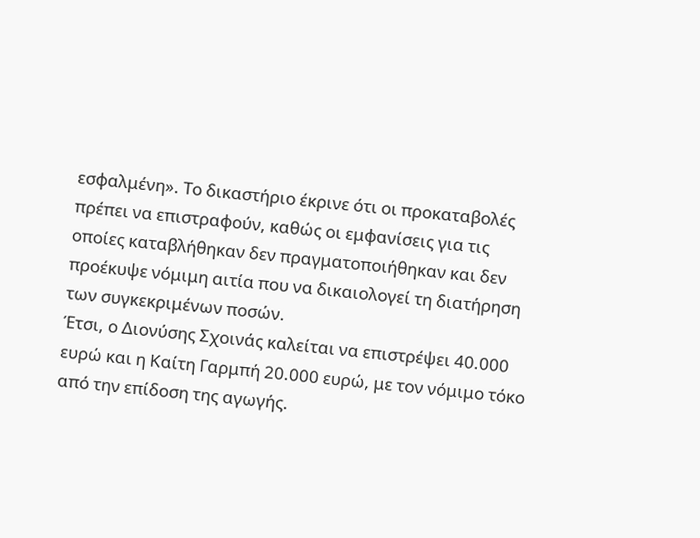εσφαλμένη». Το δικαστήριο έκρινε ότι οι προκαταβολές πρέπει να επιστραφούν, καθώς οι εμφανίσεις για τις οποίες καταβλήθηκαν δεν πραγματοποιήθηκαν και δεν προέκυψε νόμιμη αιτία που να δικαιολογεί τη διατήρηση των συγκεκριμένων ποσών.
Έτσι, ο Διονύσης Σχοινάς καλείται να επιστρέψει 40.000 ευρώ και η Καίτη Γαρμπή 20.000 ευρώ, με τον νόμιμο τόκο από την επίδοση της αγωγής.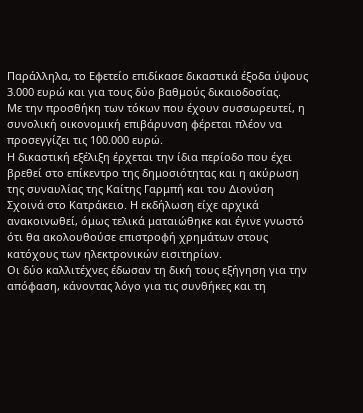Παράλληλα, το Εφετείο επιδίκασε δικαστικά έξοδα ύψους 3.000 ευρώ και για τους δύο βαθμούς δικαιοδοσίας.
Με την προσθήκη των τόκων που έχουν συσσωρευτεί, η συνολική οικονομική επιβάρυνση φέρεται πλέον να προσεγγίζει τις 100.000 ευρώ.
Η δικαστική εξέλιξη έρχεται την ίδια περίοδο που έχει βρεθεί στο επίκεντρο της δημοσιότητας και η ακύρωση της συναυλίας της Καίτης Γαρμπή και του Διονύση Σχοινά στο Κατράκειο. Η εκδήλωση είχε αρχικά ανακοινωθεί, όμως τελικά ματαιώθηκε και έγινε γνωστό ότι θα ακολουθούσε επιστροφή χρημάτων στους κατόχους των ηλεκτρονικών εισιτηρίων.
Οι δύο καλλιτέχνες έδωσαν τη δική τους εξήγηση για την απόφαση, κάνοντας λόγο για τις συνθήκες και τη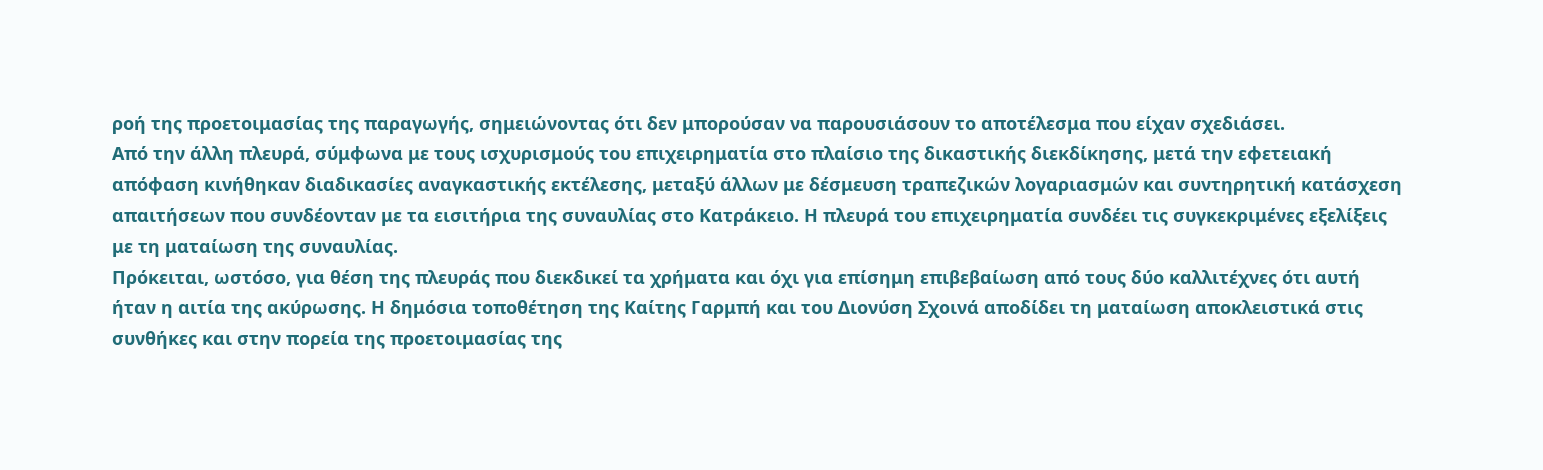ροή της προετοιμασίας της παραγωγής, σημειώνοντας ότι δεν μπορούσαν να παρουσιάσουν το αποτέλεσμα που είχαν σχεδιάσει.
Από την άλλη πλευρά, σύμφωνα με τους ισχυρισμούς του επιχειρηματία στο πλαίσιο της δικαστικής διεκδίκησης, μετά την εφετειακή απόφαση κινήθηκαν διαδικασίες αναγκαστικής εκτέλεσης, μεταξύ άλλων με δέσμευση τραπεζικών λογαριασμών και συντηρητική κατάσχεση απαιτήσεων που συνδέονταν με τα εισιτήρια της συναυλίας στο Κατράκειο. Η πλευρά του επιχειρηματία συνδέει τις συγκεκριμένες εξελίξεις με τη ματαίωση της συναυλίας.
Πρόκειται, ωστόσο, για θέση της πλευράς που διεκδικεί τα χρήματα και όχι για επίσημη επιβεβαίωση από τους δύο καλλιτέχνες ότι αυτή ήταν η αιτία της ακύρωσης. Η δημόσια τοποθέτηση της Καίτης Γαρμπή και του Διονύση Σχοινά αποδίδει τη ματαίωση αποκλειστικά στις συνθήκες και στην πορεία της προετοιμασίας της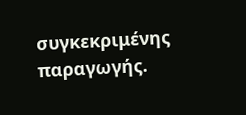συγκεκριμένης παραγωγής.